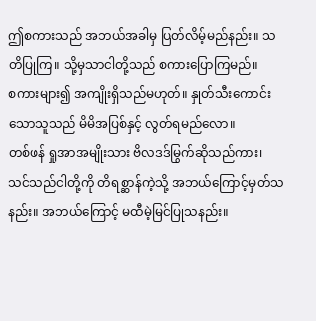ဤစကားသည် အဘယ်အခါမှ ပြတ်လိမ့်မည်နည်း။ သတိပြုကြ။ သို့မှသာငါတို့သည် စကားပြောကြမည်။
စကားများ၍ အကျိုးရှိသည်မဟုတ်။ နှုတ်သီးကောင်းသောသူသည် မိမိအပြစ်နှင့် လွတ်ရမည်လော။
တစ်ဖန် ရှုအာအမျိုးသား ဗိလဒဒ်မြွက်ဆိုသည်ကား၊
သင်သည်ငါတို့ကို တိရစ္ဆာန်ကဲ့သို့ အဘယ်ကြောင့်မှတ်သနည်း။ အဘယ်ကြောင့် မထီမဲ့မြင်ပြုသနည်း။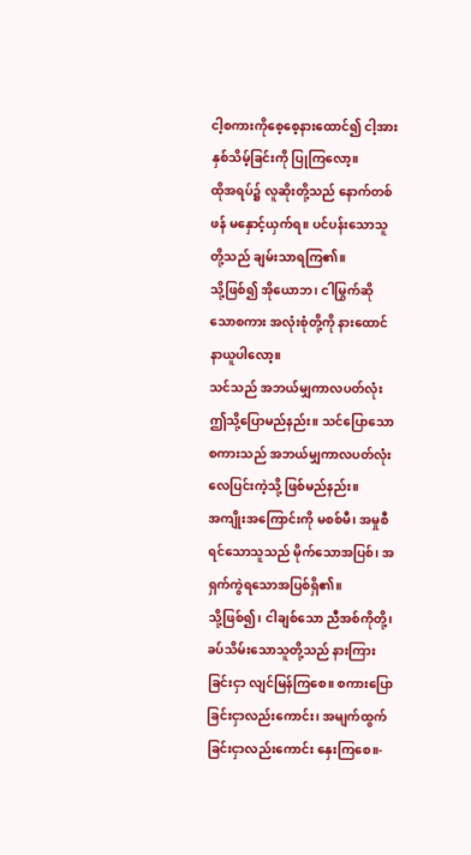ငါ့စကားကိုစေ့စေ့နားထောင်၍ ငါ့အားနှစ်သိမ့်ခြင်းကို ပြုကြလော့။
ထိုအရပ်၌ လူဆိုးတို့သည် နောက်တစ်ဖန် မနှောင့်ယှက်ရ။ ပင်ပန်းသောသူတို့သည် ချမ်းသာရကြ၏။
သို့ဖြစ်၍ အိုယောဘ၊ ငါမြွက်ဆိုသောစကား အလုံးစုံတို့ကို နားထောင်နာယူပါလော့။
သင်သည် အဘယ်မျှကာလပတ်လုံး ဤသို့ပြောမည်နည်း။ သင်ပြောသောစကားသည် အဘယ်မျှကာလပတ်လုံး လေပြင်းကဲ့သို့ ဖြစ်မည်နည်း။
အကျိုးအကြောင်းကို မစစ်မီ၊ အမှုစီရင်သောသူသည် မိုက်သောအပြစ်၊ အရှက်ကွဲရသောအပြစ်ရှိ၏။
သို့ဖြစ်၍၊ ငါချစ်သော ညီအစ်ကိုတို့၊ ခပ်သိမ်းသောသူတို့သည် နားကြားခြင်းငှာ လျင်မြန်ကြစေ။ စကားပြောခြင်းငှာလည်းကောင်း၊ အမျက်ထွက်ခြင်းငှာလည်းကောင်း နှေးကြစေ။-